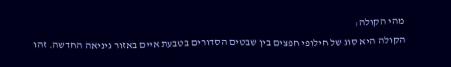מהי הקולה:
הקולה היא סוג של חילופי חפצים בין שבטים הסדורים בטבעת איים באזור גיניאה החדשה. זהו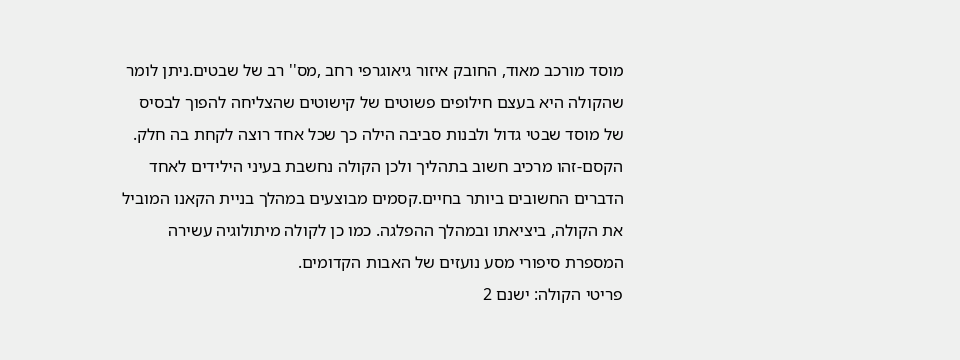מוסד מורכב מאוד, החובק איזור גיאוגרפי רחב ,מס'' רב של שבטים.ניתן לומר שהקולה היא בעצם חילופים פשוטים של קישוטים שהצליחה להפוך לבסיס של מוסד שבטי גדול ולבנות סביבה הילה כך שכל אחד רוצה לקחת בה חלק. הקסם-זהו מרכיב חשוב בתהליך ולכן הקולה נחשבת בעיני הילידים לאחד הדברים החשובים ביותר בחיים.קסמים מבוצעים במהלך בניית הקאנו המוביל את הקולה, ביציאתו ובמהלך ההפלגה. כמו כן לקולה מיתולוגיה עשירה המספרת סיפורי מסע נועזים של האבות הקדומים.
פריטי הקולה: ישנם 2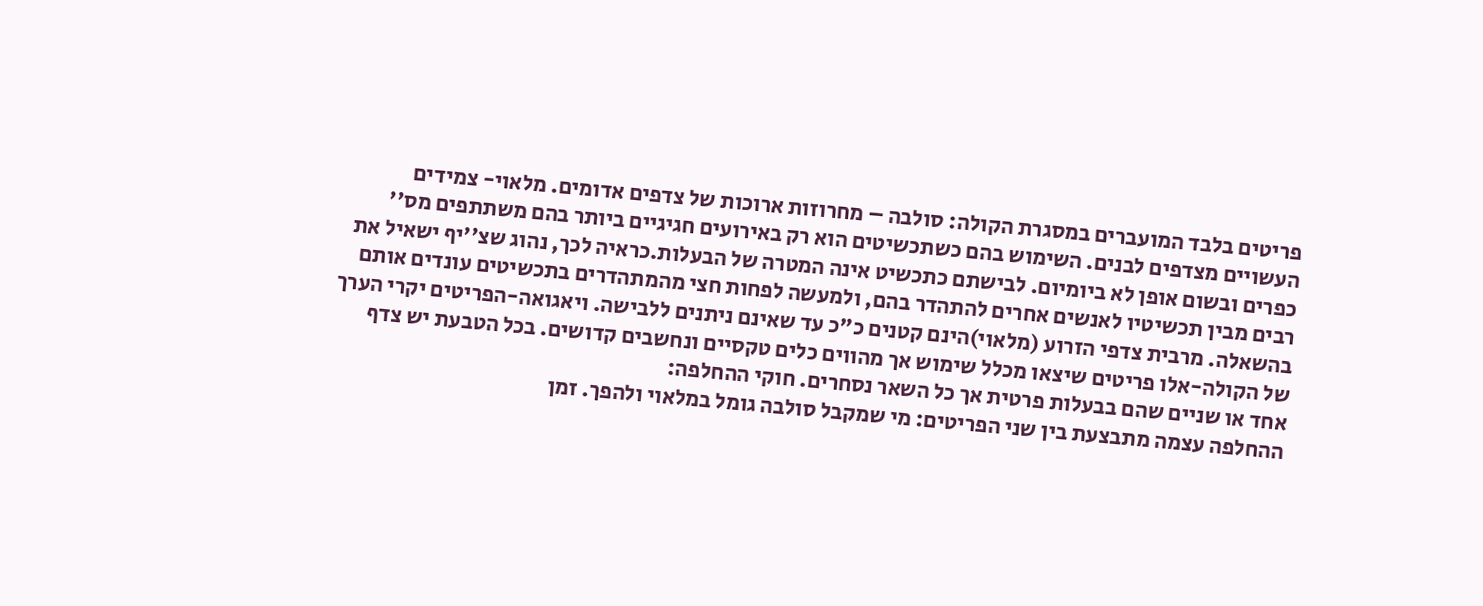פריטים בלבד המועברים במסגרת הקולה: סולבה – מחרוזות ארוכות של צדפים אדומים. מלאוי- צמידים העשויים מצדפים לבנים. השימוש בהם כשתכשיטים הוא רק באירועים חגיגיים ביותר בהם משתתפים מס'' כפרים ובשום אופן לא ביומיום. לבישתם כתכשיט אינה המטרה של הבעלות.כראיה לכך, נהוג שצ''יף ישאיל את רבים מבין תכשיטיו לאנשים אחרים להתהדר בהם, ולמעשה לפחות חצי מהמתהדרים בתכשיטים עונדים אותם בהשאלה. מרבית צדפי הזרוע (מלאוי)הינם קטנים כ"כ עד שאינם ניתנים ללבישה. ויאגואה-הפריטים יקרי הערך של הקולה-אלו פריטים שיצאו מכלל שימוש אך מהווים כלים טקסיים ונחשבים קדושים. בכל הטבעת יש צדף אחד או שניים שהם בבעלות פרטית אך כל השאר נסחרים. חוקי ההחלפה:
ההחלפה עצמה מתבצעת בין שני הפריטים: מי שמקבל סולבה גומל במלאוי ולהפך. זמן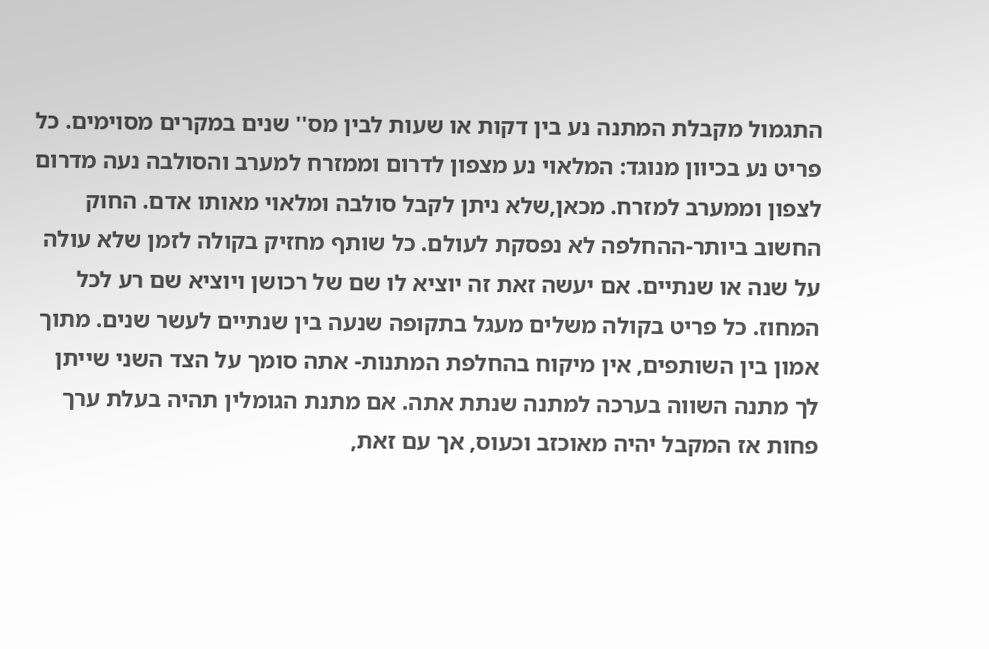התגמול מקבלת המתנה נע בין דקות או שעות לבין מס'' שנים במקרים מסוימים. כל פריט נע בכיוון מנוגד: המלאוי נע מצפון לדרום וממזרח למערב והסולבה נעה מדרום לצפון וממערב למזרח. מכאן,שלא ניתן לקבל סולבה ומלאוי מאותו אדם. החוק החשוב ביותר-ההחלפה לא נפסקת לעולם. כל שותף מחזיק בקולה לזמן שלא עולה על שנה או שנתיים. אם יעשה זאת זה יוציא לו שם של רכושן ויוציא שם רע לכל המחוז. כל פריט בקולה משלים מעגל בתקופה שנעה בין שנתיים לעשר שנים. מתוך אמון בין השותפים, אין מיקוח בהחלפת המתנות- אתה סומך על הצד השני שייתן לך מתנה השווה בערכה למתנה שנתת אתה. אם מתנת הגומלין תהיה בעלת ערך פחות אז המקבל יהיה מאוכזב וכעוס, אך עם זאת,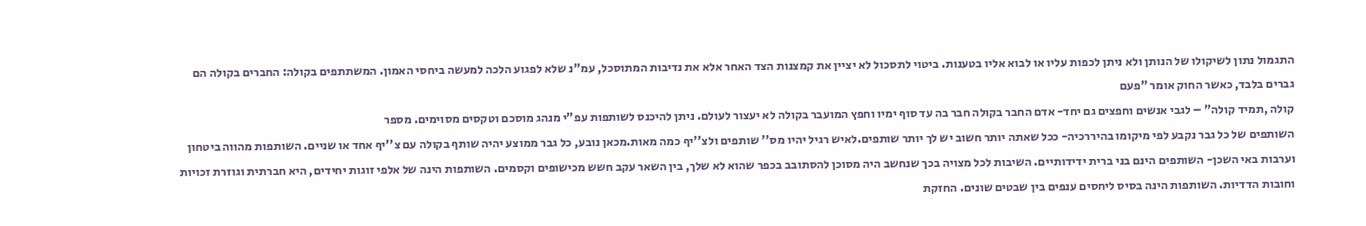התגמול נתון לשיקולו של הנותן ולא ניתן לכפות עליו או לבוא אליו בטענות. ביטוי לתסכול לא יציין את קמצנות הצד האחר אלא את נדיבות המתוסכל, עמ"נ שלא לפגוע הלכה למעשה ביחסי האמון. המשתתפים בקולה: החברים בקולה הם גברים בלבד, כאשר החוק אומר "פעם
קולה ,תמיד קולה" – לגבי אנשים וחפצים גם יחד- אדם החבר בקולה חבר בה עד סוף ימיו וחפץ המועבר בקולה לא יעצור לעולם. ניתן להיכנס לשותפות עפ"י מנהג מוסכם וטקסים מסוימים. מספר
השותפים של כל גבר נקבע לפי מיקומו בהיררכיה- ככל שאתה יותר חשוב יש לך יותר שותפים.לאיש רגיל יהיו מס'' שותפים ולצ''יף כמה מאות.מכאן נובע, כל גבר ממוצע יהיה שותף בקולה עם צ''יף אחד או שניים. השותפות מהווה ביטחון וערבות באי השכן- השותפים הינם בני ברית ידידותיים. השיבות לכל מצויה בכך שנחשב היה מסוכן להסתובב בכפר שהוא לא שלך, בין השאר עקב חשש מכישופים וקסמים. השותפות הינה של אלפי זוגות יחידים, היא חברתית וגוזרת זכויות וחובות הדדיות. השותפות הינה בסיס ליחסים ענפים בין שבטים שונים. החזקת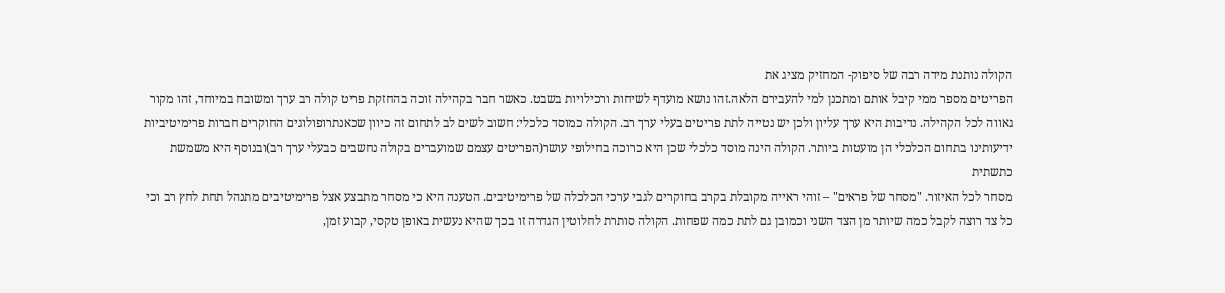הקולה נותנת מידה רבה של סיפוק- המחזיק מציג את
הפריטים מספר ממי קיבל אותם ומתכנן למי להעבירם הלאה.זהו נושא מועדף לשיחות ורכילויות בשבט. כאשר חבר בקהילה זוכה בהחזקת פריט קולה רב ערך ומשובח במיוחד, זהו מקור גאווה לכל הקהילה. נדיבות היא ערך עליון ולכן יש נטייה לתת פריטים בעלי ערך רב. הקולה כמוסד כלכלי: חשוב לשים לב לתחום זה כיוון שכאנתרופולוגים החוקרים חברות פרימיטיביות ידיעותינו בתחום הכלכלי הן מועטות ביותר. הקולה הינה מוסד כלכלי שכן היא כרוכה בחילופי עושר(הפריטים עצמם שמועברים בקולה נחשבים כבעלי ערך רב)ובנוסף היא משמשת כתשתית
מסחר לכל האיזור. "מסחר של פראים" – זוהי ראייה מקובלת בקרב בחוקרים לגבי ערכי הכלכלה של פרימיטיבים. הטענה היא כי מסחר מתבצע אצל פרימיטיבים מתנהל תחת לחץ רב וכי כל צד רוצה לקבל כמה שיותר מן הצד השני וכמובן גם לתת כמה שפחות. הקולה סותרת לחלוטין הגדרה זו בכך שהיא נעשית באופן טקסי, קבוע זמן,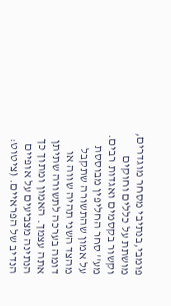פומבי,בנתיבי מסחר מוגדרים, מושתת על כללים וחוקים וקשור בקסמים ואגדות רבים. מע'' סחר החליפין מבוססת על אמון שהתשורה שתקבל מהצד השני תהיה שווה או דומה בערכה לתשורה שתיתן אתה עצמך. האמון ומתוך כך הנתינה מצביעים על אופיים הנדיב של הפראיים. (ציטוט: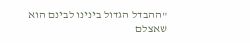"ההבדל הגדול בינינו לבינם הוא שאצלם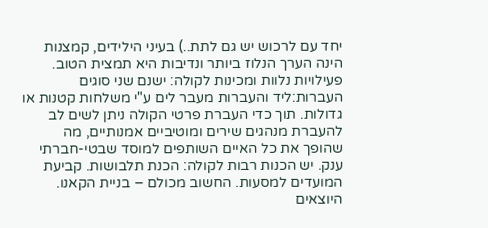יחד עם לרכוש יש גם לתת..) בעיני הילידים, קמצנות הינה הערך הנלוז ביותר ונדיבות היא תמצית הטוב. פעילויות נלוות ומכינות לקולה: ישנם שני סוגים העברות:ליד והעברות מעבר לים ע"י משלחות קטנות או גדולות. תוך כדי העברת פרטי הקולה ניתן לשים לב להעברת מנהגים שירים ומוטיביים אמנותיים, מה שהופך את כל האיים השותפים למוסד שבטי-חברתי ענק. יש הכנות רבות לקולה: הכנת תלבושות. קביעת המועדים למסעות. החשוב מכולם – בניית הקאנו. היוצאים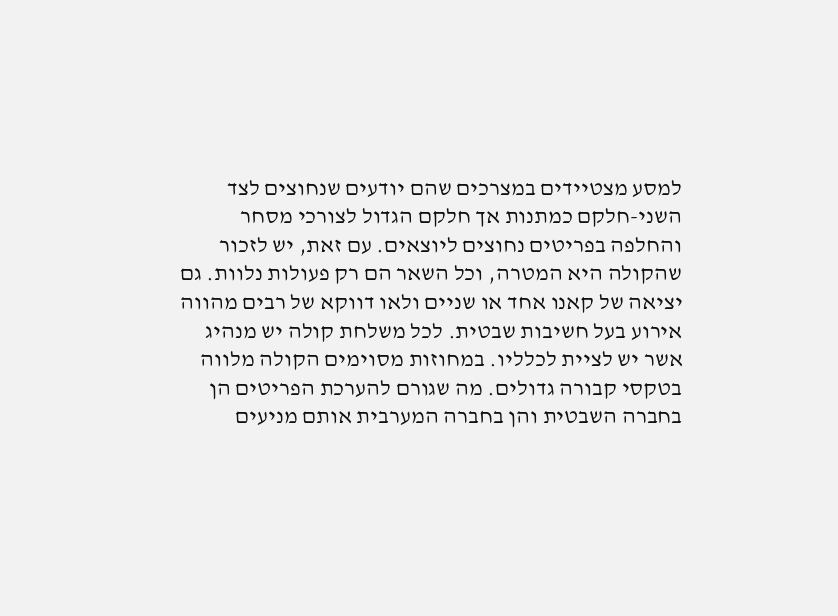למסע מצטיידים במצרכים שהם יודעים שנחוצים לצד השני-חלקם כמתנות אך חלקם הגדול לצורכי מסחר והחלפה בפריטים נחוצים ליוצאים. עם זאת, יש לזכור שהקולה היא המטרה, וכל השאר הם רק פעולות נלוות. גם יציאה של קאנו אחד או שניים ולאו דווקא של רבים מהווה אירוע בעל חשיבות שבטית. לכל משלחת קולה יש מנהיג אשר יש לציית לכלליו. במחוזות מסוימים הקולה מלווה בטקסי קבורה גדולים. מה שגורם להערכת הפריטים הן בחברה השבטית והן בחברה המערבית אותם מניעים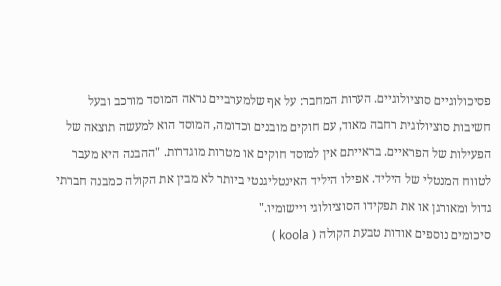פסיכולוגיים סוציולוגיים. הערות המחבר: על אף שלמערביים נראה המוסד מורכב ובעל חשיבות סוציולוגית רחבה מאוד, עם חוקים מובנים וכדומה, המוסד הוא למעשה תוצאה של הפעילות של הפראיים. בראייתם אין למוסד חוקים או מטרות מוגדרות. "ההבנה היא מעבר לטווח המנטלי של היליד. אפילו היליד האינטליגנטי ביותר לא מבין את הקולה כמבנה חברתי גדול ומאורגן או את תפקידו הסוציולוגי ויישומיו."
סיכומים נוספים אודות טבעת הקולה ( koola )